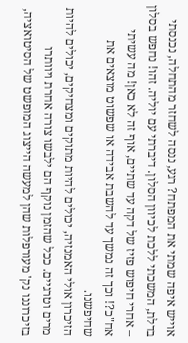אוייש איפה שמתי את המפתח? רגע, ננסה לשחזר מהתחלה, נכנסתי בדלת, המשכתי ללכת לכיוון הסלון. דיברתי עם יוליה. זהו! נחפש בסלון – אחרי חיפוש פזיז של דקה עד שתיים, אוף זה לא כאן! מה עשיתי אח"כ?! וכך זה נמשך עד להשבת אבידה או שפשוט מוצאים את שחיפשנו.
הזיכרון אולי האמנזיה, יכולים להיות מתוקים ומצחיקים, יכולים להיות מרים וטרגיים. ככל שהזמן נוקף הם ילבשו צורה אחרת ויוותרו בזיכרוננו נק' מעורפלות שהן למעשה הייצוג המופשט של הסיטואציה,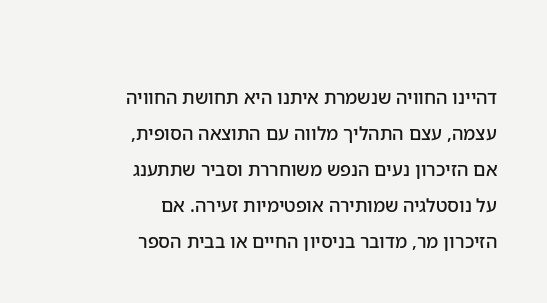דהיינו החוויה שנשמרת איתנו היא תחושת החוויה עצמה, עצם התהליך מלווה עם התוצאה הסופית, אם הזיכרון נעים הנפש משוחררת וסביר שתתענג על נוסטלגיה שמותירה אופטימיות זעירה. אם הזיכרון מר, מדובר בניסיון החיים או בבית הספר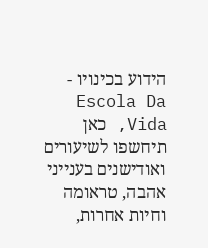הידוע בכינויו - Escola Da Vida, כאן תיחשפו לשיעורים ואודישנים בענייני אהבה, טראומה וחיות אחרות,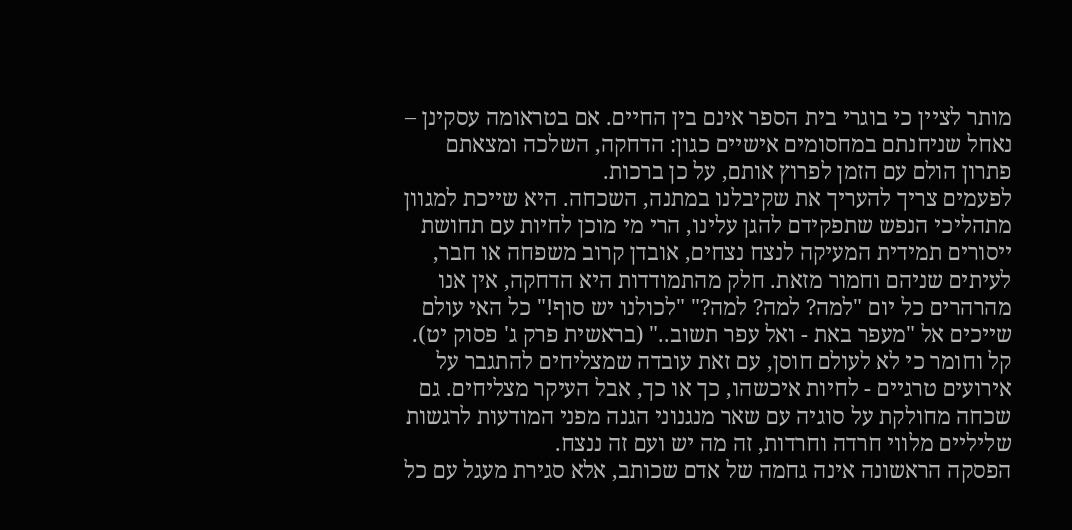מותר לציין כי בוגרי בית הספר אינם בין החיים. אם בטראומה עסקינן – נאחל שניחנתם במחסומים אישיים כגון: הדחקה, השלכה ומצאתם פתרון הולם עם הזמן לפרוץ אותם, על כן ברכות.
לפעמים צריך להעריך את שקיבלנו במתנה, השכחה. היא שייכת למגוון מתהליכי הנפש שתפקידם להגן עלינו, הרי מי מוכן לחיות עם תחושת ייסורים תמידית המעיקה לנצח נצחים, אובדן קרוב משפחה או חבר, לעיתים שניהם וחמור מזאת. חלק מהתמודדות היא הדחקה, אין אנו מהרהרים כל יום "למה? למה? למה?" "לכולנו יש סוף!" כל האי עולם שייכים אל "מעפר באת - ואל עפר תשוב.." (בראשית פרק ג' פסוק יט). קל וחומר כי לא לעולם חוסן, עם זאת עובדה שמצליחים להתגבר על אירועים טרגיים - לחיות איכשהו, כך או כך, אבל העיקר מצליחים. גם שכחה מחולקת על סוגיה עם שאר מנגנוני הגנה מפני המודעות לרגשות שליליים מלווי חרדה וחרדות, זה מה יש ועם זה ננצח.
הפסקה הראשונה אינה גחמה של אדם שכותב, אלא סגירת מעגל עם כל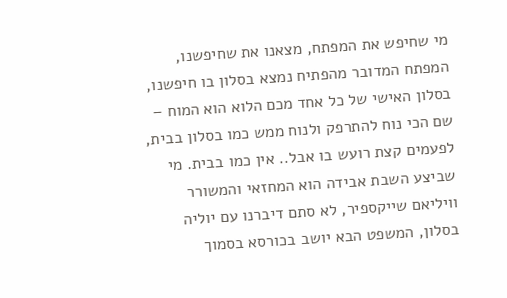מי שחיפש את המפתח, מצאנו את שחיפשנו, המפתח המדובר מהפתיח נמצא בסלון בו חיפשנו, בסלון האישי של כל אחד מכם הלוא הוא המוח – שם הכי נוח להתרפק ולנוח ממש כמו בסלון בבית, לפעמים קצת רועש בו אבל.. אין כמו בבית. מי שביצע השבת אבידה הוא המחזאי והמשורר וויליאם שייקספיר, לא סתם דיברנו עם יוליה בסלון, המשפט הבא יושב בכורסא בסמוך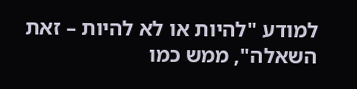למודע "להיות או לא להיות – זאת השאלה", ממש כמו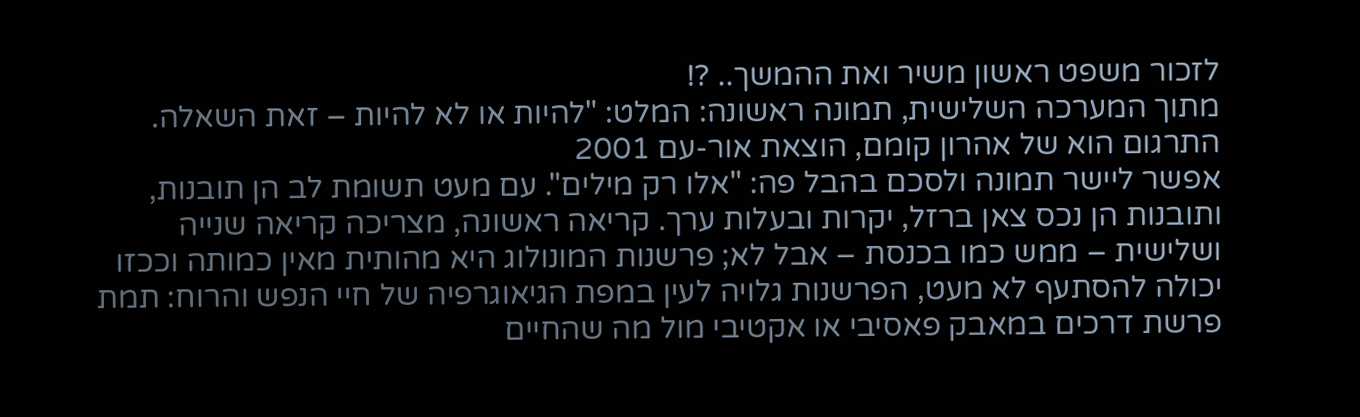לזכור משפט ראשון משיר ואת ההמשך.. ?!
מתוך המערכה השלישית, תמונה ראשונה: המלט: "להיות או לא להיות – זאת השאלה. התרגום הוא של אהרון קומם, הוצאת אור-עם 2001
אפשר ליישר תמונה ולסכם בהבל פה: "אלו רק מילים". עם מעט תשומת לב הן תובנות, ותובנות הן נכס צאן ברזל, יקרות ובעלות ערך. קריאה ראשונה, מצריכה קריאה שנייה ושלישית – ממש כמו בכנסת – אבל לא; פרשנות המונולוג היא מהותית מאין כמותה וככזו יכולה להסתעף לא מעט, הפרשנות גלויה לעין במפת הגיאוגרפיה של חיי הנפש והרוח: תמת פרשת דרכים במאבק פאסיבי או אקטיבי מול מה שהחיים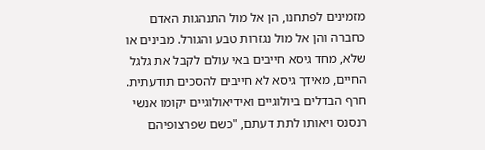מזמינים לפתחנו, הן אל מול התנהגות האדם כחברה והן אל מול נגזרות טבע והגורל. מבינים או שלא, מחד גיסא חייבים באי עולם לקבל את גלגל החיים, מאידך גיסא לא חייבים להסכים תודעתית. חרף הבדלים ביולוגיים ואידיאולוגיים יקומו אנשי רנסנס ויאותו לתת דעתם, "כשם שפרצופיהם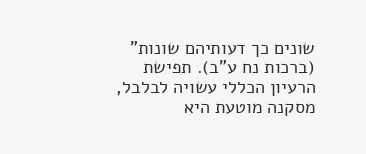שונים כך דעותיהם שונות" (ברכות נח ע"ב). תפישת הרעיון הכללי עשויה לבלבל, מסקנה מוטעת היא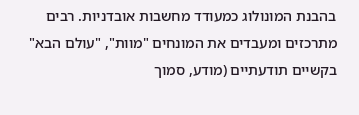בהבנת המונולוג כמעודד מחשבות אובדניות. רבים מתרכזים ומעבדים את המונחים "מוות", "עולם הבא" בקשיים תודעתיים (מודע, סמוך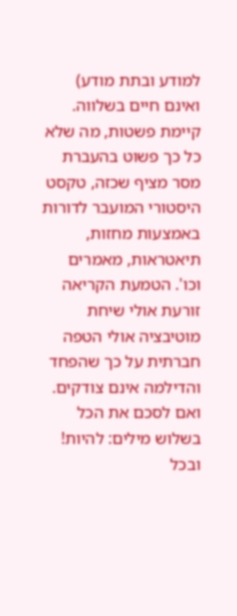למודע ובתת מודע) ואינם חיים בשלווה. קיימת פשטות, מה שלא כל כך פשוט בהעברת מסר מציף שכזה, טקסט היסטורי המועבר לדורות באמצעות מחזות, תיאטראות, מאמרים וכו'. הטמעת הקריאה זורעת אולי שיחת מוטיבציה אולי הטפה חברתית על כך שהפחד והדילמה אינם צודקים. ואם לסכם את הכל בשלוש מילים: להיות! ובכל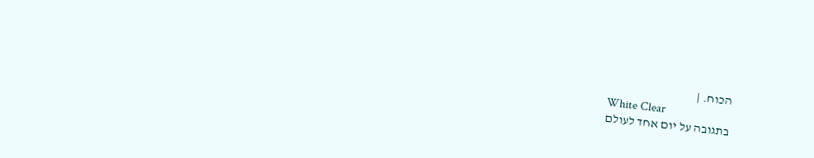הכוח. |
White Clear
בתגובה על יום אחד לעולם